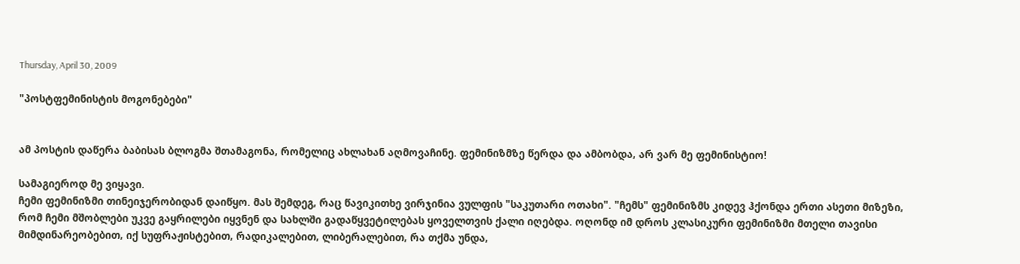Thursday, April 30, 2009

"პოსტფემინისტის მოგონებები"


ამ პოსტის დაწერა ბაბისას ბლოგმა შთამაგონა, რომელიც ახლახან აღმოვაჩინე. ფემინიზმზე წერდა და ამბობდა, არ ვარ მე ფემინისტიო!

სამაგიეროდ მე ვიყავი.
ჩემი ფემინიზმი თინეიჯერობიდან დაიწყო. მას შემდეგ, რაც წავიკითხე ვირჯინია ვულფის "საკუთარი ოთახი". "ჩემს" ფემინიზმს კიდევ ჰქონდა ერთი ასეთი მიზეზი, რომ ჩემი მშობლები უკვე გაყრილები იყვნენ და სახლში გადაწყვეტილებას ყოველთვის ქალი იღებდა. ოღონდ იმ დროს კლასიკური ფემინიზმი მთელი თავისი მიმდინარეობებით, იქ სუფრაჟისტებით, რადიკალებით, ლიბერალებით, რა თქმა უნდა,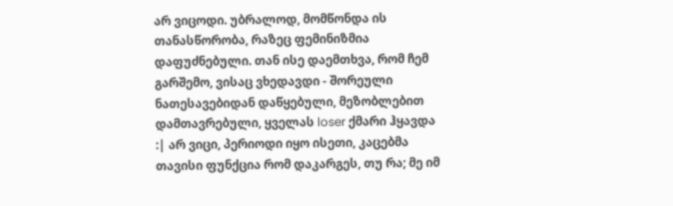არ ვიცოდი. უბრალოდ, მომწონდა ის თანასწორობა, რაზეც ფემინიზმია დაფუძნებული. თან ისე დაემთხვა, რომ ჩემ გარშემო, ვისაც ვხედავდი - შორეული ნათესავებიდან დაწყებული, მეზობლებით დამთავრებული, ყველას loser ქმარი ჰყავდა :| არ ვიცი, პერიოდი იყო ისეთი, კაცებმა თავისი ფუნქცია რომ დაკარგეს, თუ რა; მე იმ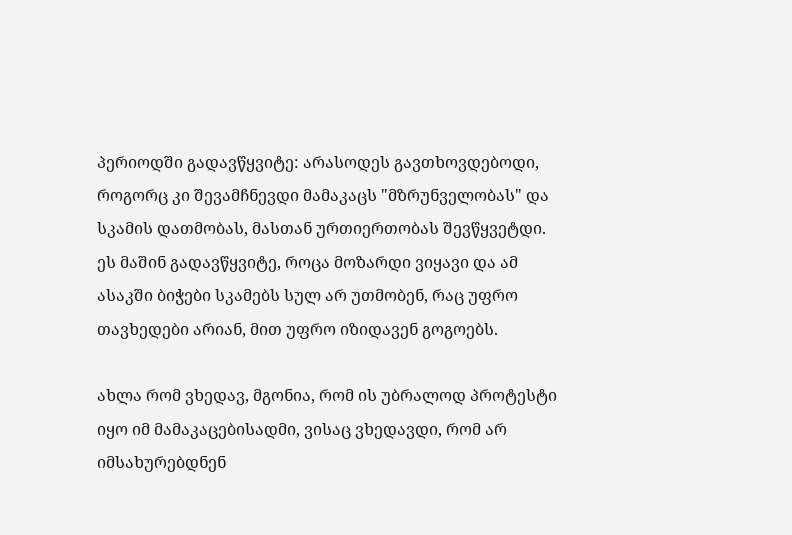პერიოდში გადავწყვიტე: არასოდეს გავთხოვდებოდი, როგორც კი შევამჩნევდი მამაკაცს "მზრუნველობას" და სკამის დათმობას, მასთან ურთიერთობას შევწყვეტდი. ეს მაშინ გადავწყვიტე, როცა მოზარდი ვიყავი და ამ ასაკში ბიჭები სკამებს სულ არ უთმობენ, რაც უფრო თავხედები არიან, მით უფრო იზიდავენ გოგოებს.

ახლა რომ ვხედავ, მგონია, რომ ის უბრალოდ პროტესტი იყო იმ მამაკაცებისადმი, ვისაც ვხედავდი, რომ არ იმსახურებდნენ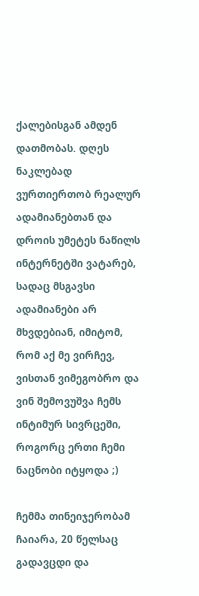ქალებისგან ამდენ დათმობას. დღეს ნაკლებად ვურთიერთობ რეალურ ადამიანებთან და დროის უმეტეს ნაწილს ინტერნეტში ვატარებ, სადაც მსგავსი ადამიანები არ მხვდებიან, იმიტომ, რომ აქ მე ვირჩევ, ვისთან ვიმეგობრო და ვინ შემოვუშვა ჩემს ინტიმურ სივრცეში, როგორც ერთი ჩემი ნაცნობი იტყოდა ;)

ჩემმა თინეიჯერობამ ჩაიარა, 20 წელსაც გადავცდი და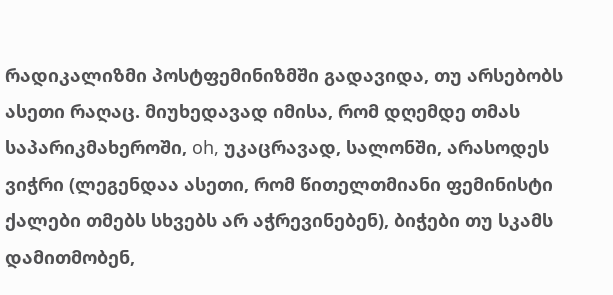რადიკალიზმი პოსტფემინიზმში გადავიდა, თუ არსებობს ასეთი რაღაც. მიუხედავად იმისა, რომ დღემდე თმას საპარიკმახეროში, oh, უკაცრავად, სალონში, არასოდეს ვიჭრი (ლეგენდაა ასეთი, რომ წითელთმიანი ფემინისტი ქალები თმებს სხვებს არ აჭრევინებენ), ბიჭები თუ სკამს დამითმობენ,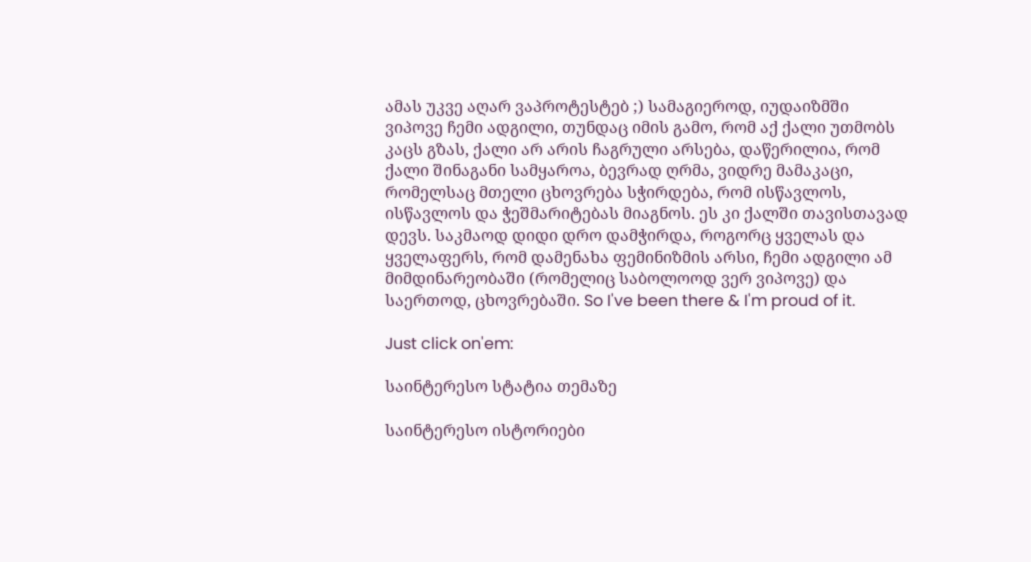ამას უკვე აღარ ვაპროტესტებ ;) სამაგიეროდ, იუდაიზმში ვიპოვე ჩემი ადგილი, თუნდაც იმის გამო, რომ აქ ქალი უთმობს კაცს გზას, ქალი არ არის ჩაგრული არსება, დაწერილია, რომ ქალი შინაგანი სამყაროა, ბევრად ღრმა, ვიდრე მამაკაცი, რომელსაც მთელი ცხოვრება სჭირდება, რომ ისწავლოს, ისწავლოს და ჭეშმარიტებას მიაგნოს. ეს კი ქალში თავისთავად დევს. საკმაოდ დიდი დრო დამჭირდა, როგორც ყველას და ყველაფერს, რომ დამენახა ფემინიზმის არსი, ჩემი ადგილი ამ მიმდინარეობაში (რომელიც საბოლოოდ ვერ ვიპოვე) და საერთოდ, ცხოვრებაში. So I've been there & I'm proud of it.

Just click on'em:

საინტერესო სტატია თემაზე

საინტერესო ისტორიები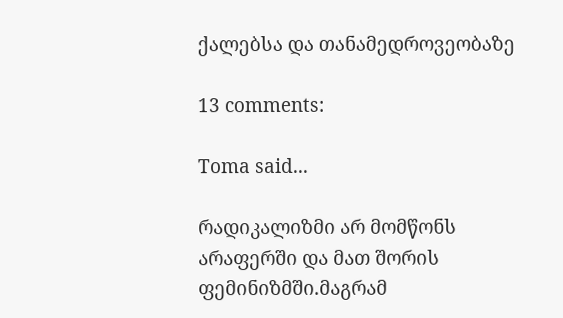ქალებსა და თანამედროვეობაზე

13 comments:

Toma said...

რადიკალიზმი არ მომწონს არაფერში და მათ შორის ფემინიზმში.მაგრამ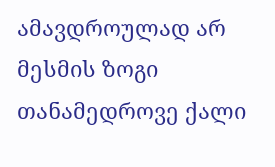ამავდროულად არ მესმის ზოგი თანამედროვე ქალი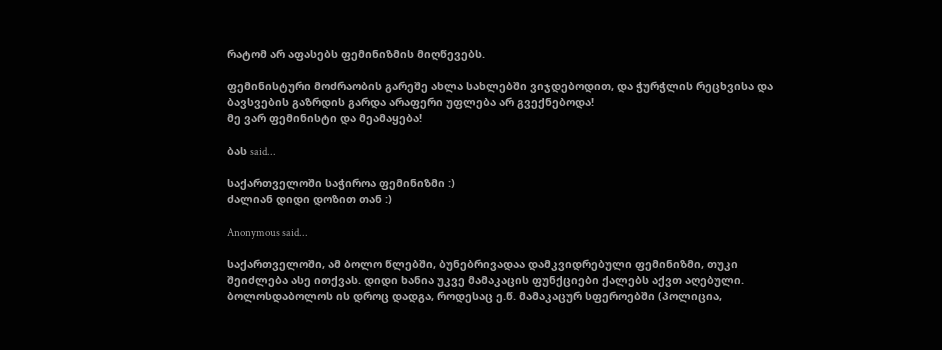რატომ არ აფასებს ფემინიზმის მიღწევებს.

ფემინისტური მოძრაობის გარეშე ახლა სახლებში ვიჯდებოდით, და ჭურჭლის რეცხვისა და ბავსვების გაზრდის გარდა არაფერი უფლება არ გვექნებოდა!
მე ვარ ფემინისტი და მეამაყება!

ბას said...

საქართველოში საჭიროა ფემინიზმი :)
ძალიან დიდი დოზით თან :)

Anonymous said...

საქართველოში, ამ ბოლო წლებში, ბუნებრივადაა დამკვიდრებული ფემინიზმი, თუკი შეიძლება ასე ითქვას. დიდი ხანია უკვე მამაკაცის ფუნქციები ქალებს აქვთ აღებული. ბოლოსდაბოლოს ის დროც დადგა, როდესაც ე.წ. მამაკაცურ სფეროებში (პოლიცია,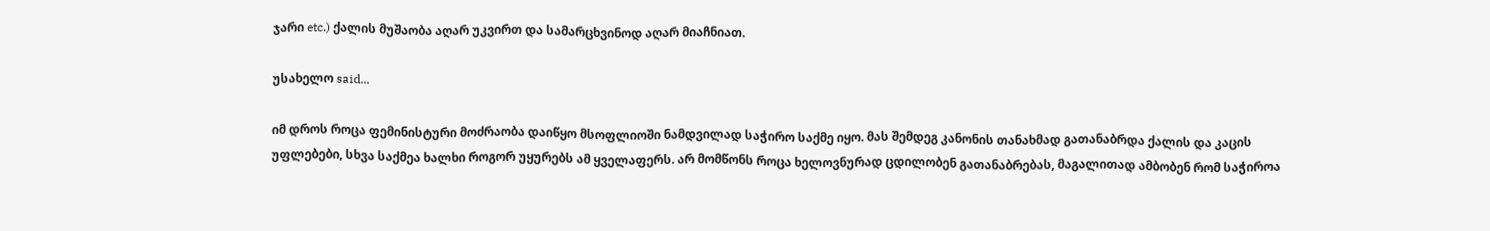ჯარი etc.) ქალის მუშაობა აღარ უკვირთ და სამარცხვინოდ აღარ მიაჩნიათ.

უსახელო said...

იმ დროს როცა ფემინისტური მოძრაობა დაიწყო მსოფლიოში ნამდვილად საჭირო საქმე იყო. მას შემდეგ კანონის თანახმად გათანაბრდა ქალის და კაცის უფლებები, სხვა საქმეა ხალხი როგორ უყურებს ამ ყველაფერს. არ მომწონს როცა ხელოვნურად ცდილობენ გათანაბრებას, მაგალითად ამბობენ რომ საჭიროა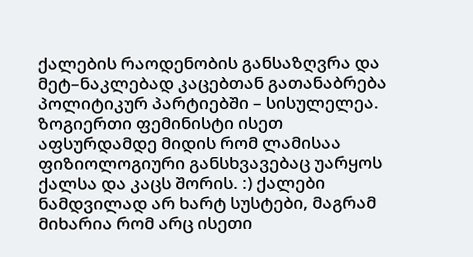ქალების რაოდენობის განსაზღვრა და მეტ–ნაკლებად კაცებთან გათანაბრება პოლიტიკურ პარტიებში – სისულელეა. ზოგიერთი ფემინისტი ისეთ აფსურდამდე მიდის რომ ლამისაა ფიზიოლოგიური განსხვავებაც უარყოს ქალსა და კაცს შორის. :) ქალები ნამდვილად არ ხარტ სუსტები, მაგრამ მიხარია რომ არც ისეთი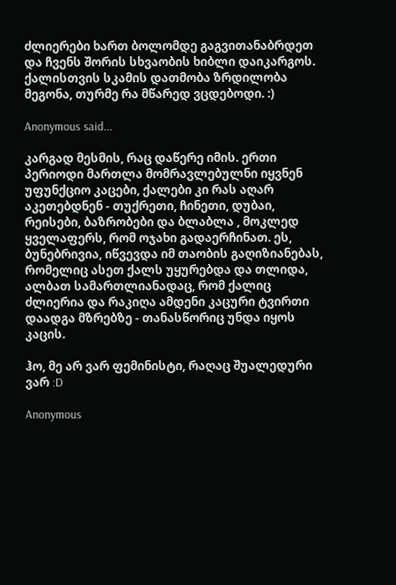ძლიერები ხართ ბოლომდე გაგვითანაბრდეთ და ჩვენს შორის სხვაობის ხიბლი დაიკარგოს. ქალისთვის სკამის დათმობა ზრდილობა მეგონა, თურმე რა მწარედ ვცდებოდი. :)

Anonymous said...

კარგად მესმის, რაც დაწერე იმის. ერთი პერიოდი მართლა მომრავლებულნი იყვნენ უფუნქციო კაცები, ქალები კი რას აღარ აკეთებდნენ - თუქრეთი, ჩინეთი, დუბაი, რეისები, ბაზრობები და ბლაბლა , მოკლედ ყველაფერს, რომ ოჯახი გადაერჩინათ. ეს, ბუნებრივია, იწვევდა იმ თაობის გაღიზიანებას, რომელიც ასეთ ქალს უყურებდა და თლიდა, ალბათ სამართლიანადაც, რომ ქალიც ძლიერია და რაკიღა ამდენი კაცური ტვირთი დაადგა მზრებზე - თანასწორიც უნდა იყოს კაცის.

ჰო, მე არ ვარ ფემინისტი, რაღაც შუალედური ვარ :D

Anonymous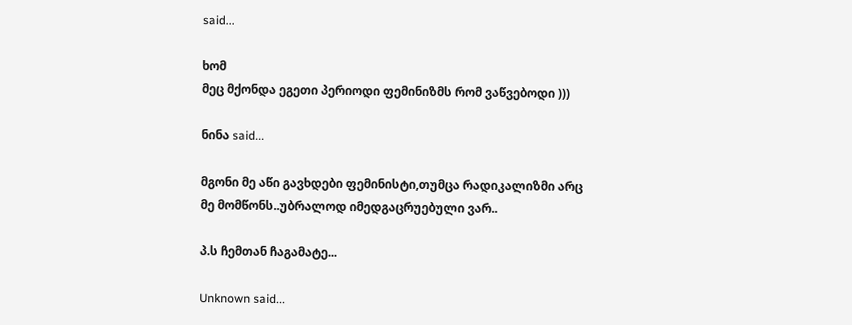said...

ხომ
მეც მქონდა ეგეთი პერიოდი ფემინიზმს რომ ვაწვებოდი )))

ნინა said...

მგონი მე აწი გავხდები ფემინისტი,თუმცა რადიკალიზმი არც მე მომწონს..უბრალოდ იმედგაცრუებული ვარ..

პ.ს ჩემთან ჩაგამატე...

Unknown said...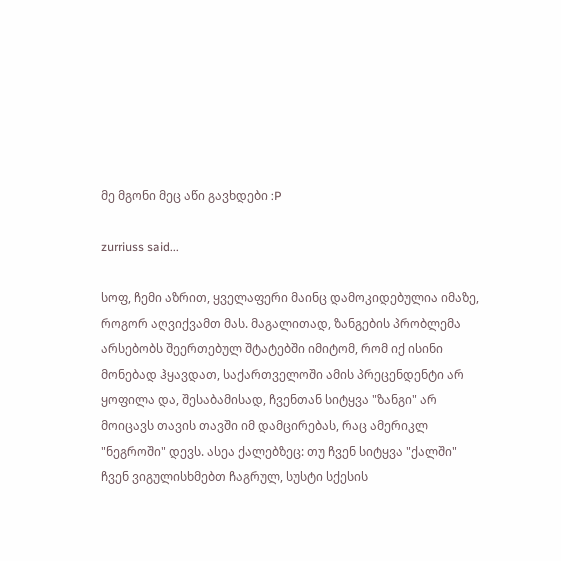მე მგონი მეც აწი გავხდები :P

zurriuss said...

სოფ, ჩემი აზრით, ყველაფერი მაინც დამოკიდებულია იმაზე, როგორ აღვიქვამთ მას. მაგალითად, ზანგების პრობლემა არსებობს შეერთებულ შტატებში იმიტომ, რომ იქ ისინი მონებად ჰყავდათ, საქართველოში ამის პრეცენდენტი არ ყოფილა და, შესაბამისად, ჩვენთან სიტყვა "ზანგი" არ მოიცავს თავის თავში იმ დამცირებას, რაც ამერიკლ "ნეგროში" დევს. ასეა ქალებზეც: თუ ჩვენ სიტყვა "ქალში" ჩვენ ვიგულისხმებთ ჩაგრულ, სუსტი სქესის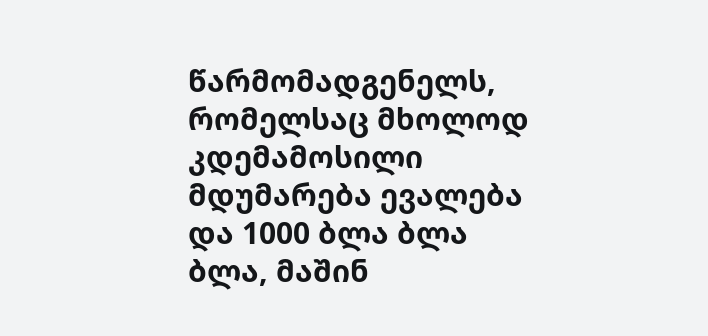წარმომადგენელს, რომელსაც მხოლოდ კდემამოსილი მდუმარება ევალება და 1000 ბლა ბლა ბლა, მაშინ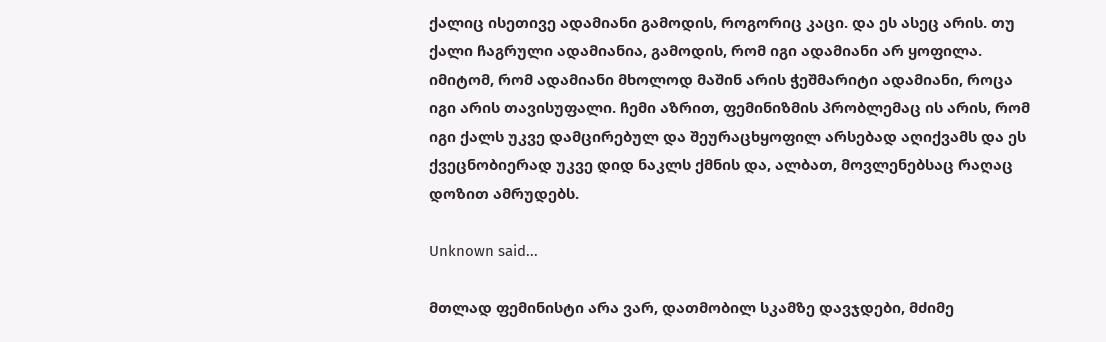ქალიც ისეთივე ადამიანი გამოდის, როგორიც კაცი. და ეს ასეც არის. თუ ქალი ჩაგრული ადამიანია, გამოდის, რომ იგი ადამიანი არ ყოფილა. იმიტომ, რომ ადამიანი მხოლოდ მაშინ არის ჭეშმარიტი ადამიანი, როცა იგი არის თავისუფალი. ჩემი აზრით, ფემინიზმის პრობლემაც ის არის, რომ იგი ქალს უკვე დამცირებულ და შეურაცხყოფილ არსებად აღიქვამს და ეს ქვეცნობიერად უკვე დიდ ნაკლს ქმნის და, ალბათ, მოვლენებსაც რაღაც დოზით ამრუდებს.

Unknown said...

მთლად ფემინისტი არა ვარ, დათმობილ სკამზე დავჯდები, მძიმე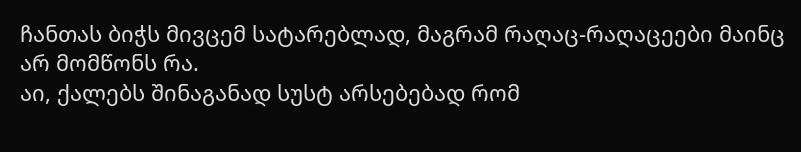ჩანთას ბიჭს მივცემ სატარებლად, მაგრამ რაღაც-რაღაცეები მაინც არ მომწონს რა.
აი, ქალებს შინაგანად სუსტ არსებებად რომ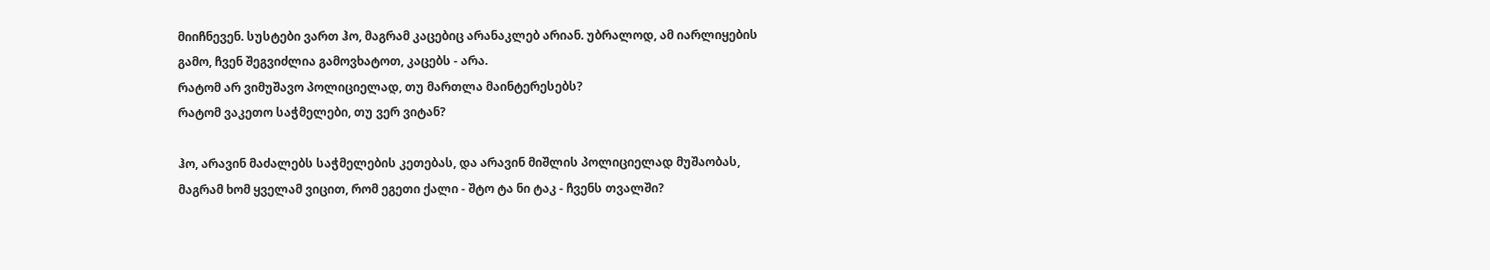მიიჩნევენ. სუსტები ვართ ჰო, მაგრამ კაცებიც არანაკლებ არიან. უბრალოდ, ამ იარლიყების გამო, ჩვენ შეგვიძლია გამოვხატოთ, კაცებს - არა.
რატომ არ ვიმუშავო პოლიციელად, თუ მართლა მაინტერესებს?
რატომ ვაკეთო საჭმელები, თუ ვერ ვიტან?

ჰო, არავინ მაძალებს საჭმელების კეთებას, და არავინ მიშლის პოლიციელად მუშაობას, მაგრამ ხომ ყველამ ვიცით, რომ ეგეთი ქალი - შტო ტა ნი ტაკ - ჩვენს თვალში?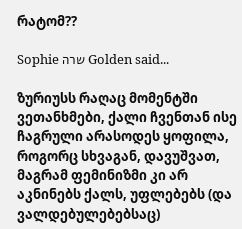რატომ??

Sophie שרה Golden said...

ზურიუსს რაღაც მომენტში ვეთანხმები, ქალი ჩვენთან ისე ჩაგრული არასოდეს ყოფილა, როგორც სხვაგან, დავუშვათ, მაგრამ ფემინიზმი კი არ აკნინებს ქალს, უფლებებს (და ვალდებულებებსაც)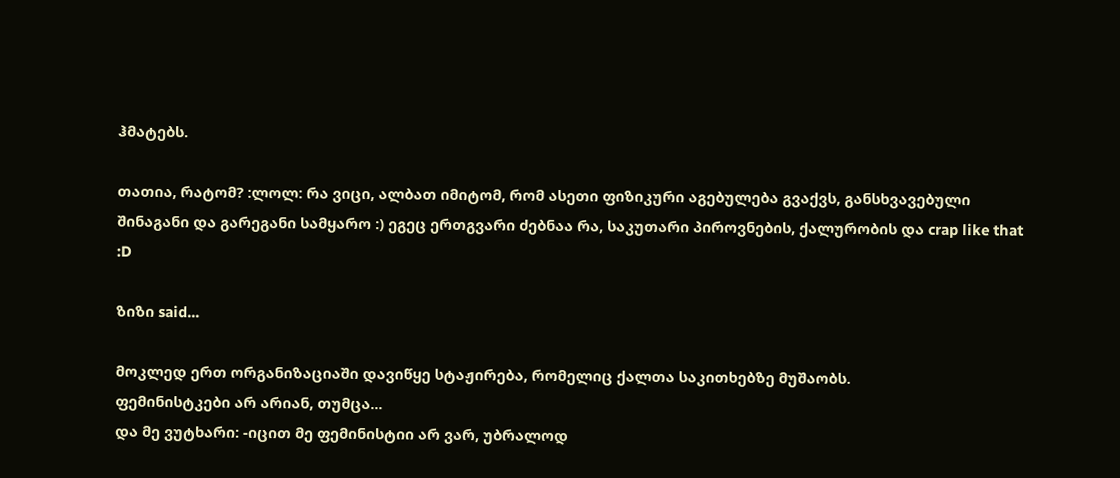ჰმატებს.

თათია, რატომ? :ლოლ: რა ვიცი, ალბათ იმიტომ, რომ ასეთი ფიზიკური აგებულება გვაქვს, განსხვავებული შინაგანი და გარეგანი სამყარო :) ეგეც ერთგვარი ძებნაა რა, საკუთარი პიროვნების, ქალურობის და crap like that :D

ზიზი said...

მოკლედ ერთ ორგანიზაციაში დავიწყე სტაჟირება, რომელიც ქალთა საკითხებზე მუშაობს.
ფემინისტკები არ არიან, თუმცა...
და მე ვუტხარი: -იცით მე ფემინისტიი არ ვარ, უბრალოდ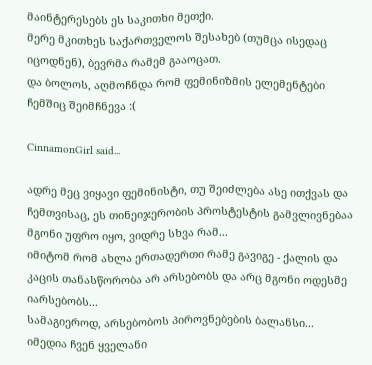მაინტერესებს ეს საკითხი მეთქი.
მერე მკითხეს საქართველოს შესახებ (თუმცა ისედაც იცოდნენ), ბევრმა რამემ გააოცათ.
და ბოლოს, აღმოჩნდა რომ ფემინიზმის ელემენტები ჩემშიც შეიმჩნევა :(

CinnamonGirl said...

ადრე მეც ვიყავი ფემინისტი, თუ შეიძლება ასე ითქვას და ჩემთვისაც, ეს თინეიჯერობის პროსტესტის გამვლივნებაა მგონი უფრო იყო, ვიდრე სხვა რამ...
იმიტომ რომ ახლა ერთადერთი რამე გავიგე - ქალის და კაცის თანასწორობა არ არსებობს და არც მგონი ოდესმე იარსებობს...
სამაგიეროდ, არსებობოს პიროვნებების ბალანსი...
იმედია ჩვენ ყველანი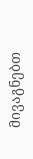მივაგნებთ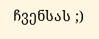ჩვენსას ;)